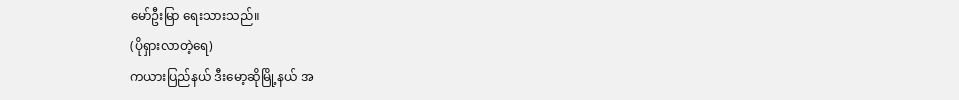မော်ဦးမြာ ရေးသားသည်။
(ပိုရှားလာတဲ့ရေ)
ကယားပြည်နယ် ဒီးမော့ဆိုမြို့နယ် အ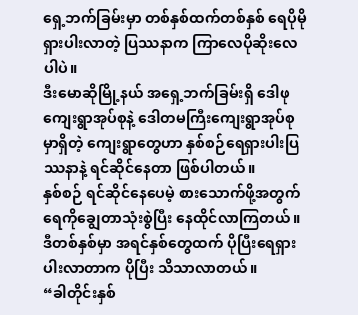ရှေ့ဘက်ခြမ်းမှာ တစ်နှစ်ထက်တစ်နှစ် ရေပိုမိုရှားပါးလာတဲ့ ပြဿနာက ကြာလေပိုဆိုးလေပါပဲ။
ဒီးမောဆိုမြို့နယ် အရှေ့ဘက်ခြမ်းရှိ ဒေါဖုကျေးရွာအုပ်စုနဲ့ ဒေါတမကြီးကျေးရွာအုပ်စုမှာရှိတဲ့ ကျေးရွာတွေဟာ နှစ်စဉ်ရေရှားပါးပြဿနာနဲ့ ရင်ဆိုင်နေတာ ဖြစ်ပါတယ်။
နှစ်စဉ် ရင်ဆိုင်နေပေမဲ့ စားသောက်ဖို့အတွက် ရေကိုချွေတာသုံးစွဲပြီး နေထိုင်လာကြတယ်။ ဒီတစ်နှစ်မှာ အရင်နှစ်တွေထက် ပိုပြီးရေရှားပါးလာတာက ပိုပြီး သိသာလာတယ်။
“ခါတိုင်းနှစ်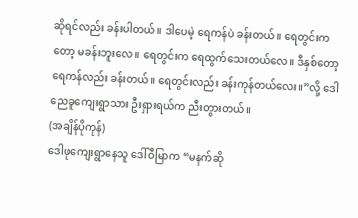ဆိုရင်လည်း ခန်းပါတယ်။ ဒါပေမဲ့ ရေကန်ပဲ ခန်းတယ်။ ရေတွင်းကတော့ မခန်းဘူးလေ။ ရေတွင်းက ရေထွက်သေးတယ်လေ။ ဒီနှစ်တော့ ရေကန်လည်း ခန်းတယ်။ ရေတွင်းလည်း ခန်းကုန်တယ်လေး။”လို့ ဒေါညေခူကျေးရွာသား ဦးရှားရယ်က ညီးတွားတယ်။
(အချိန်ပိုကုန်)
ဒေါဖုကျေးရွာနေသူ ဒေါ်ဝီမြာက “မနက်ဆို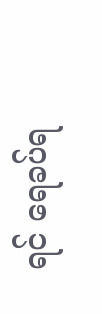ရင် ရေခပ်ရ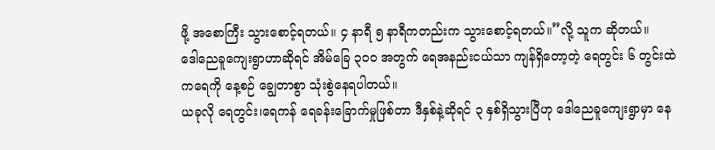ဖို့ အစောကြီး သွားစောင့်ရတယ်။ ၄ နာရီ ၅ နာရီကတည်းက သွားစောင့်ရတယ်။”လို့ သူက ဆိုတယ်။
ဒေါညေခူကျေးရွာဟာဆိုရင် အိမ်ခြေ ၃၀ဝ အတွက် ရေအနည်းငယ်သာ ကျန်ရှိတော့တဲ့ ရေတွင်း ၆ တွင်းထဲကရေကို နေ့စဉ် ချွေတာစွာ သုံးစွဲနေရပါတယ်။
ယခုလို ရေတွင်း၊ရေကန် ရေခန်းခြောက်မှုဖြစ်တာ ဒီနှစ်နဲ့ဆိုရင် ၃ နှစ်ရှိသွားပြီဟု ဒေါညေခူကျေးရွာမှာ နေ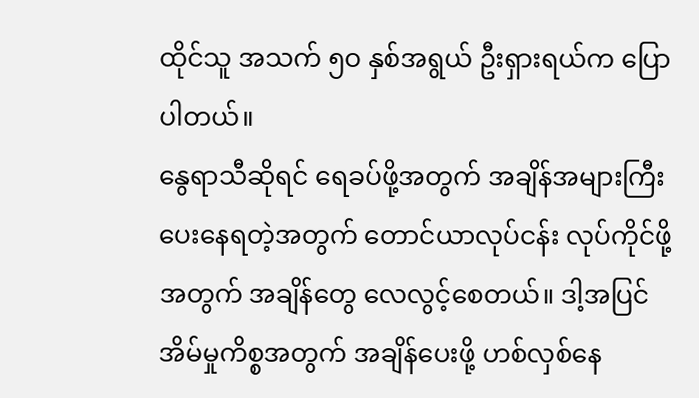ထိုင်သူ အသက် ၅ဝ နှစ်အရွယ် ဦးရှားရယ်က ပြောပါတယ်။
နွေရာသီဆိုရင် ရေခပ်ဖို့အတွက် အချိန်အများကြီး ပေးနေရတဲ့အတွက် တောင်ယာလုပ်ငန်း လုပ်ကိုင်ဖို့အတွက် အချိန်တွေ လေလွင့်စေတယ်။ ဒါ့အပြင် အိမ်မှုကိစ္စအတွက် အချိန်ပေးဖို့ ဟစ်လှစ်နေ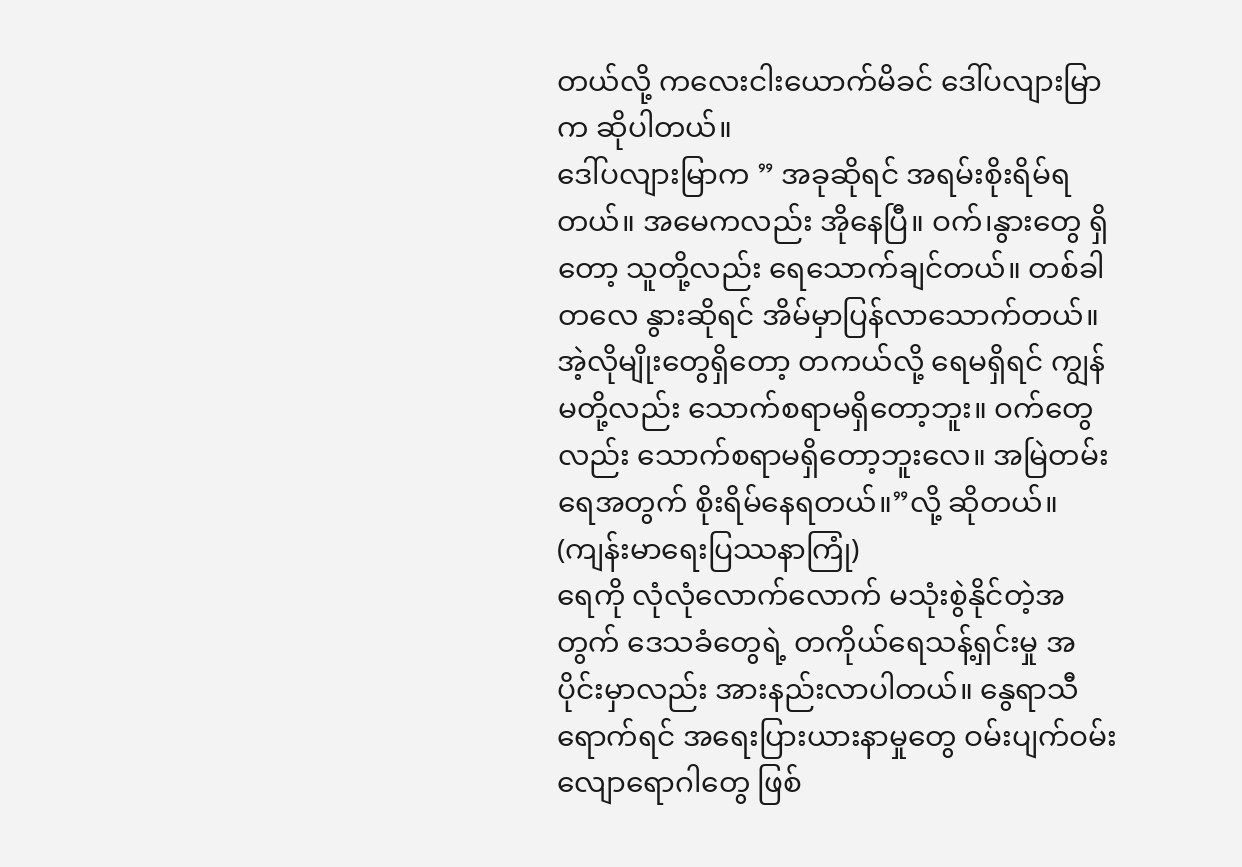တယ်လို့ ကလေးငါးယောက်မိခင် ဒေါ်ပလျားမြာက ဆိုပါတယ်။
ဒေါ်ပလျားမြာက ” အခုဆိုရင် အရမ်းစိုးရိမ်ရတယ်။ အမေကလည်း အိုနေပြီ။ ဝက်၊နွားတွေ ရှိတော့ သူတို့လည်း ရေသောက်ချင်တယ်။ တစ်ခါတလေ နွားဆိုရင် အိမ်မှာပြန်လာသောက်တယ်။ အဲ့လိုမျိုးတွေရှိတော့ တကယ်လို့ ရေမရှိရင် ကျွန်မတို့လည်း သောက်စရာမရှိတော့ဘူး။ ဝက်တွေလည်း သောက်စရာမရှိတော့ဘူးလေ။ အမြဲတမ်း ရေအတွက် စိုးရိမ်နေရတယ်။”လို့ ဆိုတယ်။
(ကျန်းမာရေးပြဿနာကြုံ)
ရေကို လုံလုံလောက်လောက် မသုံးစွဲနိုင်တဲ့အတွက် ဒေသခံတွေရဲ့ တကိုယ်ရေသန့်ရှင်းမှု အပိုင်းမှာလည်း အားနည်းလာပါတယ်။ နွေရာသီရောက်ရင် အရေးပြားယားနာမှုတွေ ဝမ်းပျက်ဝမ်းလျောရောဂါတွေ ဖြစ်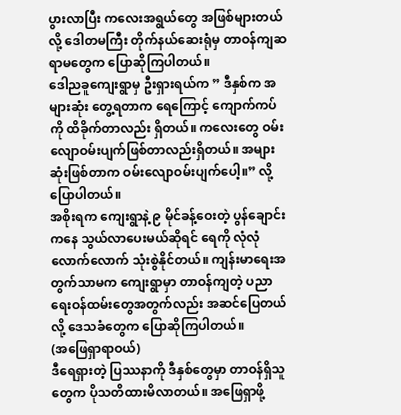ပွားလာပြီး ကလေးအရွယ်တွေ အဖြစ်များတယ်လို့ ဒေါတမကြီး တိုက်နယ်ဆေးရုံမှ တာဝန်ကျဆရာမတွေက ပြောဆိုကြပါတယ်။
ဒေါညခူကျေးရွာမှ ဦးရှားရယ်က ” ဒီနှစ်က အများဆုံး တွေ့ရတာက ရေကြောင့် ကျောက်ကပ်ကို ထိခိုက်တာလည်း ရှိတယ်။ ကလေးတွေ ဝမ်းလျောဝမ်းပျက်ဖြစ်တာလည်းရှိတယ်။ အများဆုံးဖြစ်တာက ဝမ်းလျောဝမ်းပျက်ပေါ့။” လို့ ပြောပါတယ်။
အစိုးရက ကျေးရွာနဲ့ ၉ မိုင်ခန့်ဝေးတဲ့ ပွန်ချောင်းကနေ သွယ်လာပေးမယ်ဆိုရင် ရေကို လုံလုံလောက်လောက် သုံးစွဲနိုင်တယ်။ ကျန်းမာရေးအတွက်သာမက ကျေးရွာမှာ တာဝန်ကျတဲ့ ပညာရေးဝန်ထမ်းတွေအတွက်လည်း အဆင်ပြေတယ်လို့ ဒေသခံတွေက ပြောဆိုကြပါတယ်။
(အဖြေရှာရာဝယ်)
ဒီရေရှားတဲ့ ပြဿနာကို ဒီနှစ်တွေမှာ တာဝန်ရှိသူတွေက ပိုသတိထားမိလာတယ်။ အဖြေရှာဖို့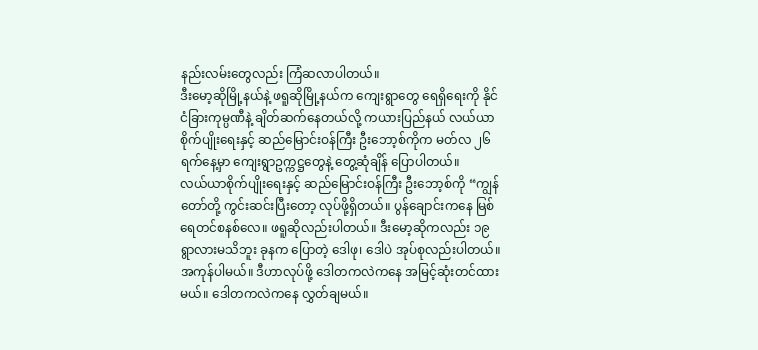နည်းလမ်းတွေလည်း ကြံဆလာပါတယ်။
ဒီးမော့ဆိုမြို့နယ်နဲ့ ဖရူဆိုမြို့နယ်က ကျေးရွာတွေ ရေရှိရေးကို နိုင်ငံခြားကုမ္ပဏီနဲ့ ချိတ်ဆက်နေတယ်လို့ ကယားပြည်နယ် လယ်ယာစိုက်ပျိုးရေးနှင့် ဆည်မြောင်းဝန်ကြီး ဦးဘော့စ်ကိုက မတ်လ ၂၆ ရက်နေ့မှာ ကျေးရွာဥက္ကဋ္ဌတွေနဲ့ တွေ့ဆုံချိန် ပြောပါတယ်။
လယ်ယာစိုက်ပျိုးရေးနှင့် ဆည်မြောင်းဝန်ကြီး ဦးဘော့စ်ကို “ကျွန်တော်တို့ ကွင်းဆင်းပြီးတော့ လုပ်ဖို့ရှိတယ်။ ပွန်ချောင်းကနေ မြစ်ရေတင်စနစ်လေ။ ဖရူဆိုလည်းပါတယ်။ ဒီးမော့ဆိုကလည်း ၁၉ ရွာလားမသိဘူး ခုနက ပြောတဲ့ ဒေါဖု၊ ဒေါပဲ အုပ်စုလည်းပါတယ်။ အကုန်ပါမယ်။ ဒီဟာလုပ်ဖို့ ဒေါတကလဲကနေ အမြင့်ဆုံးတင်ထားမယ်။ ဒေါတကလဲကနေ လွှတ်ချမယ်။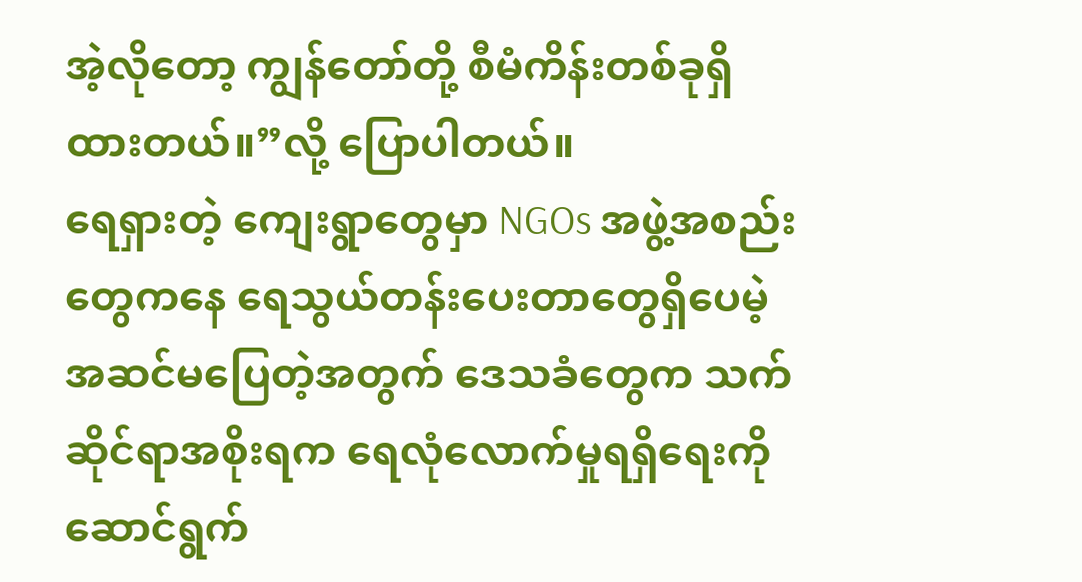အဲ့လိုတော့ ကျွန်တော်တို့ စီမံကိန်းတစ်ခုရှိထားတယ်။”လို့ ပြောပါတယ်။
ရေရှားတဲ့ ကျေးရွာတွေမှာ NGOs အဖွဲ့အစည်းတွေကနေ ရေသွယ်တန်းပေးတာတွေရှိပေမဲ့ အဆင်မပြေတဲ့အတွက် ဒေသခံတွေက သက်ဆိုင်ရာအစိုးရက ရေလုံလောက်မှုရရှိရေးကို ဆောင်ရွက်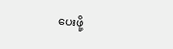ပေးဖို့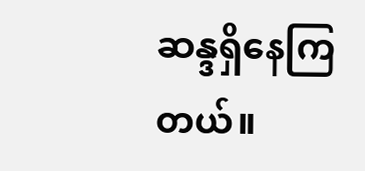ဆန္ဒရှိနေကြတယ်။